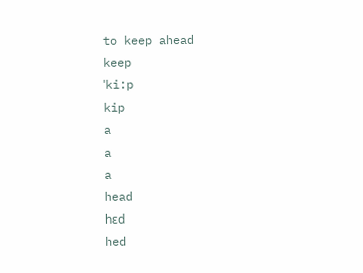to keep ahead
keep
ˈki:p
kip
a
a
a
head
hɛd
hed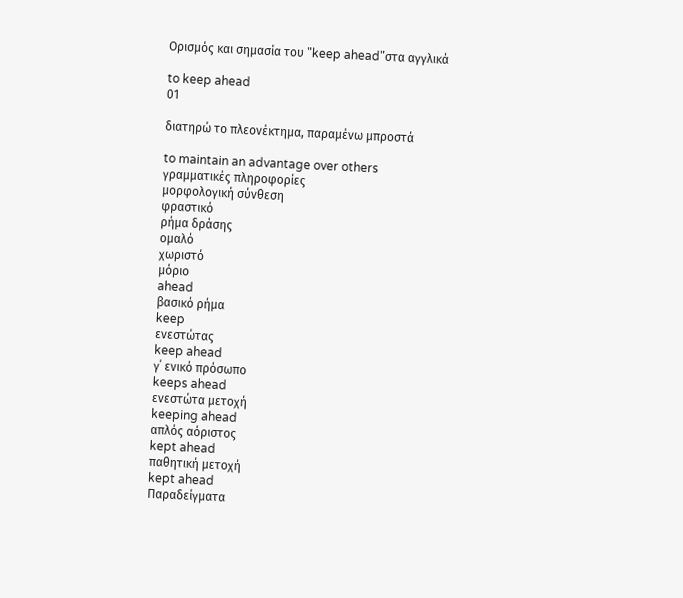Ορισμός και σημασία του "keep ahead"στα αγγλικά

to keep ahead
01

διατηρώ το πλεονέκτημα, παραμένω μπροστά

to maintain an advantage over others
γραμματικές πληροφορίες
μορφολογική σύνθεση
φραστικό
ρήμα δράσης
ομαλό
χωριστό
μόριο
ahead
βασικό ρήμα
keep
ενεστώτας
keep ahead
γ΄ ενικό πρόσωπο
keeps ahead
ενεστώτα μετοχή
keeping ahead
απλός αόριστος
kept ahead
παθητική μετοχή
kept ahead
Παραδείγματα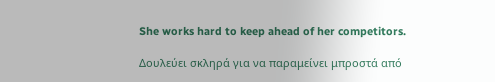She works hard to keep ahead of her competitors.

Δουλεύει σκληρά για να παραμείνει μπροστά από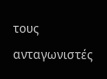τους ανταγωνιστές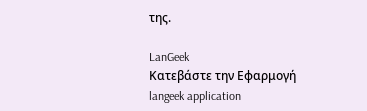της.

LanGeek
Κατεβάστε την Εφαρμογή
langeek application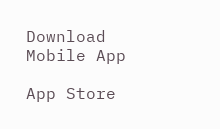Download Mobile App

App Store